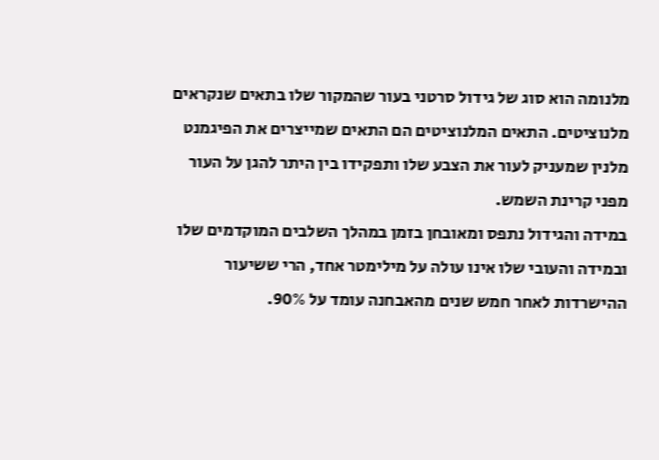מלנומה הוא סוג של גידול סרטני בעור שהמקור שלו בתאים שנקראים מלנוציטים. התאים המלנוציטים הם התאים שמייצרים את הפיגמנט מלנין שמעניק לעור את הצבע שלו ותפקידו בין היתר להגן על העור מפני קרינת השמש.
במידה והגידול נתפס ומאובחן בזמן במהלך השלבים המוקדמים שלו ובמידה והעובי שלו אינו עולה על מילימטר אחד, הרי ששיעור ההישרדות לאחר חמש שנים מהאבחנה עומד על 90%.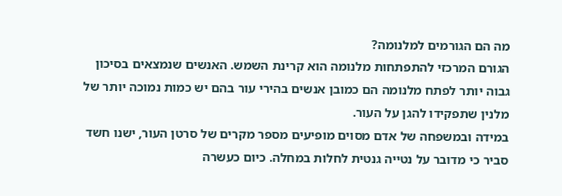מה הם הגורמים למלנומה?
הגורם המרכזי להתפתחות מלנומה הוא קרינת השמש. האנשים שנמצאים בסיכון גבוה יותר לפתח מלנומה הם כמובן אנשים בהירי עור בהם יש כמות נמוכה יותר של מלנין שתפקידו להגן על העור.
במידה ובמשפחה של אדם מסוים מופיעים מספר מקרים של סרטן העור, ישנו חשד סביר כי מדובר על נטייה גנטית לחלות במחלה. כיום כעשרה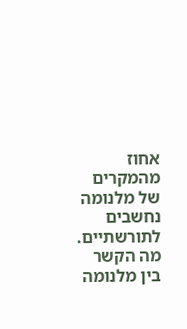אחוז מהמקרים של מלנומה נחשבים לתורשתיים.
מה הקשר בין מלנומה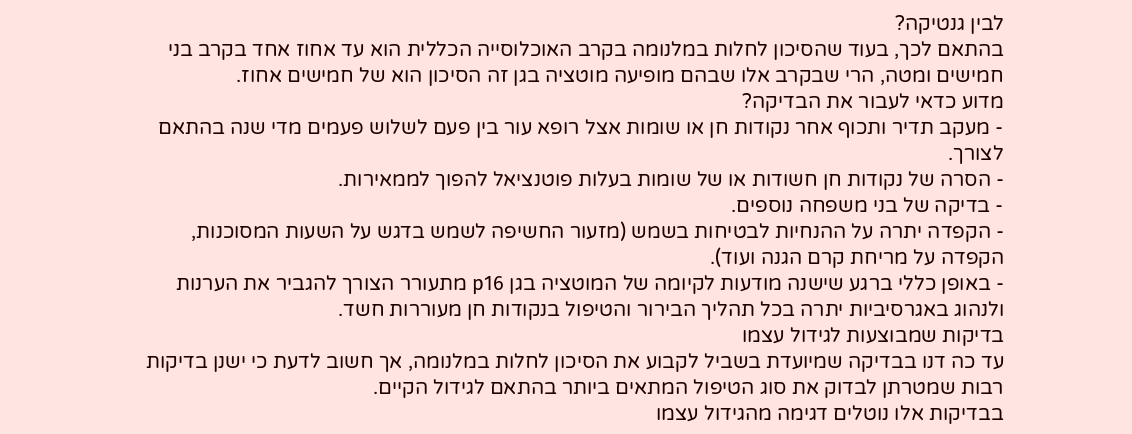לבין גנטיקה?
בהתאם לכך, בעוד שהסיכון לחלות במלנומה בקרב האוכלוסייה הכללית הוא עד אחוז אחד בקרב בני חמישים ומטה, הרי שבקרב אלו שבהם מופיעה מוטציה בגן זה הסיכון הוא של חמישים אחוז.
מדוע כדאי לעבור את הבדיקה?
- מעקב תדיר ותכוף אחר נקודות חן או שומות אצל רופא עור בין פעם לשלוש פעמים מדי שנה בהתאם לצורך.
- הסרה של נקודות חן חשודות או של שומות בעלות פוטנציאל להפוך לממאירות.
- בדיקה של בני משפחה נוספים.
- הקפדה יתרה על ההנחיות לבטיחות בשמש (מזעור החשיפה לשמש בדגש על השעות המסוכנות, הקפדה על מריחת קרם הגנה ועוד).
- באופן כללי ברגע שישנה מודעות לקיומה של המוטציה בגן p16 מתעורר הצורך להגביר את הערנות ולנהוג באגרסיביות יתרה בכל תהליך הבירור והטיפול בנקודות חן מעוררות חשד.
בדיקות שמבוצעות לגידול עצמו
עד כה דנו בבדיקה שמיועדת בשביל לקבוע את הסיכון לחלות במלנומה, אך חשוב לדעת כי ישנן בדיקות רבות שמטרתן לבדוק את סוג הטיפול המתאים ביותר בהתאם לגידול הקיים.
בבדיקות אלו נוטלים דגימה מהגידול עצמו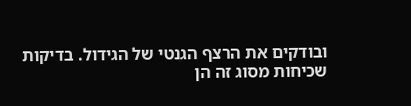ובודקים את הרצף הגנטי של הגידול. בדיקות שכיחות מסוג זה הן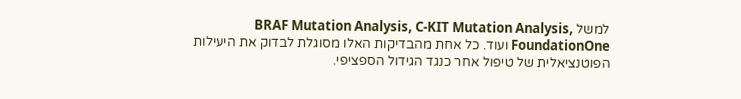למשל BRAF Mutation Analysis, C-KIT Mutation Analysis, FoundationOne ועוד. כל אחת מהבדיקות האלו מסוגלת לבדוק את היעילות הפוטנציאלית של טיפול אחר כנגד הגידול הספציפי.